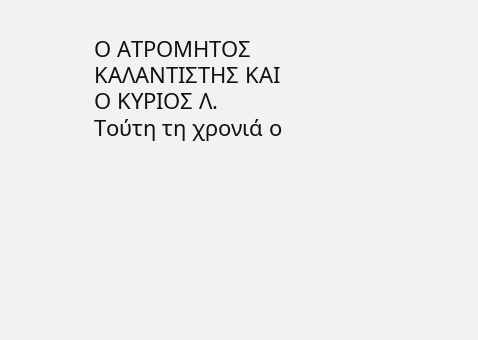Ο ΑΤΡΟΜΗΤΟΣ ΚΑΛΑΝΤΙΣΤΗΣ ΚΑΙ Ο ΚΥΡΙΟΣ Λ.
Τούτη τη χρονιά ο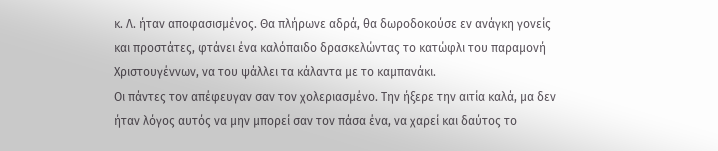κ. Λ. ήταν αποφασισμένος. Θα πλήρωνε αδρά, θα δωροδοκούσε εν ανάγκη γονείς και προστάτες, φτάνει ένα καλόπαιδο δρασκελώντας το κατώφλι του παραμονή Χριστουγέννων, να του ψάλλει τα κάλαντα με το καμπανάκι.
Οι πάντες τον απέφευγαν σαν τον χολεριασμένο. Την ήξερε την αιτία καλά, μα δεν ήταν λόγος αυτός να μην μπορεί σαν τον πάσα ένα, να χαρεί και δαύτος το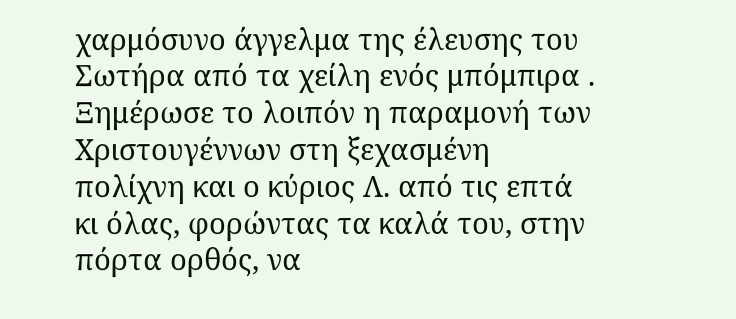χαρμόσυνο άγγελμα της έλευσης του Σωτήρα από τα χείλη ενός μπόμπιρα .
Ξημέρωσε το λοιπόν η παραμονή των Χριστουγέννων στη ξεχασμένη πολίχνη και ο κύριος Λ. από τις επτά κι όλας, φορώντας τα καλά του, στην πόρτα ορθός, να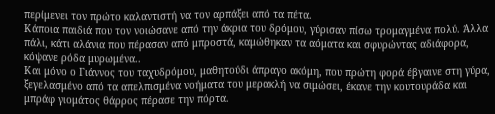περίμενει τον πρώτο καλαντιστή να τον αρπάξει από τα πέτα.
Κάποια παιδιά που τον νοιώσανε από την άκρια του δρόμου, γύρισαν πίσω τρομαγμένα πολύ. Άλλα πάλι, κάτι αλάνια που πέρασαν από μπροστά, καμώθηκαν τα αόματα και σφυρώντας αδιάφορα, κόψανε ρόδα μυρωμένα..
Και μόνο ο Γιάννος του ταχυδρόμου, μαθητούδι άπραγο ακόμη, που πρώτη φορά έβγαινε στη γύρα, ξεγελασμένο από τα απελπισμένα νοήματα του μερακλή να σιμώσει, έκανε την κουτουράδα και μπράφ γιομάτος θάρρος πέρασε την πόρτα.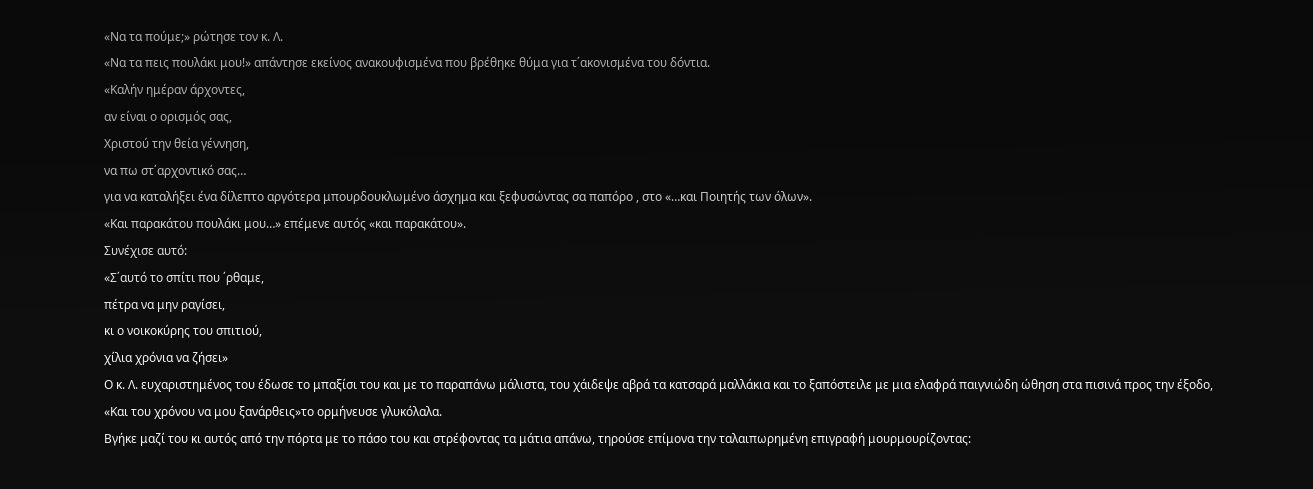«Να τα πούμε;» ρώτησε τον κ. Λ.
«Να τα πεις πουλάκι μου!» απάντησε εκείνος ανακουφισμένα που βρέθηκε θύμα για τ΄ακονισμένα του δόντια.
«Καλήν ημέραν άρχοντες,
αν είναι ο ορισμός σας,
Χριστού την θεία γέννηση,
να πω στ΄αρχοντικό σας…
για να καταλήξει ένα δίλεπτο αργότερα μπουρδουκλωμένο άσχημα και ξεφυσώντας σα παπόρο , στο «…και Ποιητής των όλων».
«Και παρακάτου πουλάκι μου…» επέμενε αυτός «και παρακάτου».
Συνέχισε αυτό:
«Σ΄αυτό το σπίτι που ΄ρθαμε,
πέτρα να μην ραγίσει,
κι ο νοικοκύρης του σπιτιού,
χίλια χρόνια να ζήσει»
Ο κ. Λ. ευχαριστημένος του έδωσε το μπαξίσι του και με το παραπάνω μάλιστα, του χάιδεψε αβρά τα κατσαρά μαλλάκια και το ξαπόστειλε με μια ελαφρά παιγνιώδη ώθηση στα πισινά προς την έξοδο,
«Και του χρόνου να μου ξανάρθεις»το ορμήνευσε γλυκόλαλα.
Βγήκε μαζί του κι αυτός από την πόρτα με το πάσο του και στρέφοντας τα μάτια απάνω, τηρούσε επίμονα την ταλαιπωρημένη επιγραφή μουρμουρίζοντας: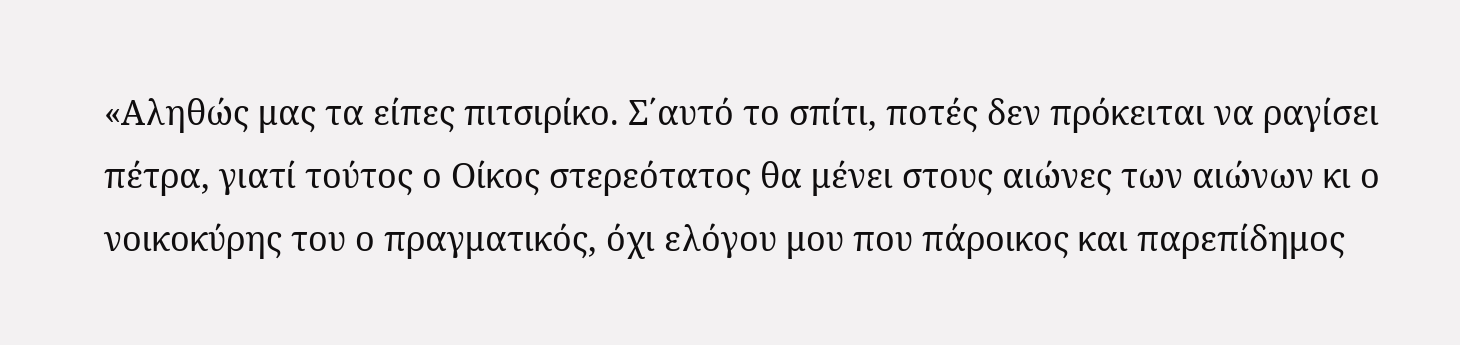«Αληθώς μας τα είπες πιτσιρίκο. Σ΄αυτό το σπίτι, ποτές δεν πρόκειται να ραγίσει πέτρα, γιατί τούτος ο Οίκος στερεότατος θα μένει στους αιώνες των αιώνων κι ο νοικοκύρης του ο πραγματικός, όχι ελόγου μου που πάροικος και παρεπίδημος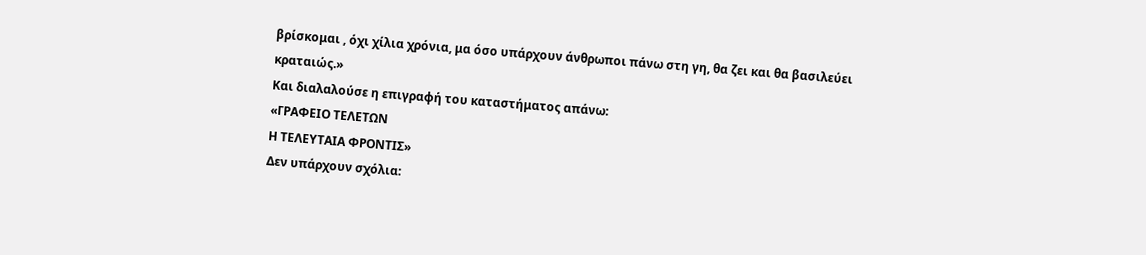βρίσκομαι , όχι χίλια χρόνια, μα όσο υπάρχουν άνθρωποι πάνω στη γη, θα ζει και θα βασιλεύει κραταιώς.»
Και διαλαλούσε η επιγραφή του καταστήματος απάνω:
«ΓΡΑΦΕΙΟ ΤΕΛΕΤΩΝ
Η ΤΕΛΕΥΤΑΙΑ ΦΡΟΝΤΙΣ»
Δεν υπάρχουν σχόλια: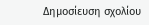Δημοσίευση σχολίου